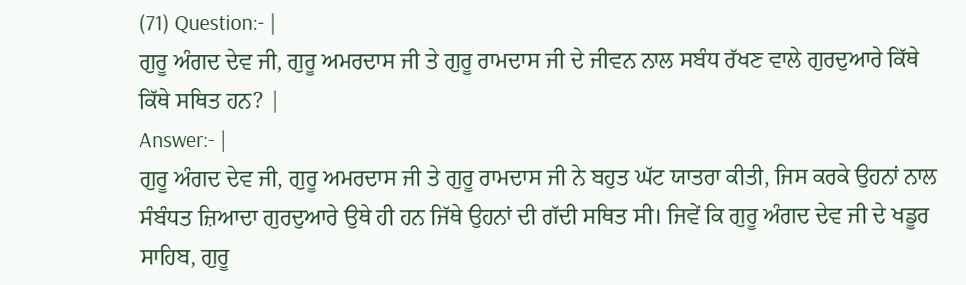(71) Question:- |
ਗੁਰੂ ਅੰਗਦ ਦੇਵ ਜੀ, ਗੁਰੂ ਅਮਰਦਾਸ ਜੀ ਤੇ ਗੁਰੂ ਰਾਮਦਾਸ ਜੀ ਦੇ ਜੀਵਨ ਨਾਲ ਸਬੰਧ ਰੱਖਣ ਵਾਲੇ ਗੁਰਦੁਆਰੇ ਕਿੱਥੇ ਕਿੱਥੇ ਸਥਿਤ ਹਨ? |
Answer:- |
ਗੁਰੂ ਅੰਗਦ ਦੇਵ ਜੀ, ਗੁਰੂ ਅਮਰਦਾਸ ਜੀ ਤੇ ਗੁਰੂ ਰਾਮਦਾਸ ਜੀ ਨੇ ਬਹੁਤ ਘੱਟ ਯਾਤਰਾ ਕੀਤੀ, ਜਿਸ ਕਰਕੇ ਉਹਨਾਂ ਨਾਲ ਸੰਬੰਧਤ ਜ਼ਿਆਦਾ ਗੁਰਦੁਆਰੇ ਉਥੇ ਹੀ ਹਨ ਜਿੱਥੇ ਉਹਨਾਂ ਦੀ ਗੱਦੀ ਸਥਿਤ ਸੀ। ਜਿਵੇਂ ਕਿ ਗੁਰੂ ਅੰਗਦ ਦੇਵ ਜੀ ਦੇ ਖਡੂਰ ਸਾਹਿਬ, ਗੁਰੂ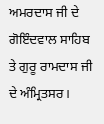ਅਮਰਦਾਸ ਜੀ ਦੇ ਗੋਇੰਦਵਾਲ ਸਾਹਿਬ ਤੇ ਗੁਰੂ ਰਾਮਦਾਸ ਜੀ ਦੇ ਅੰਮ੍ਰਿਤਸਰ।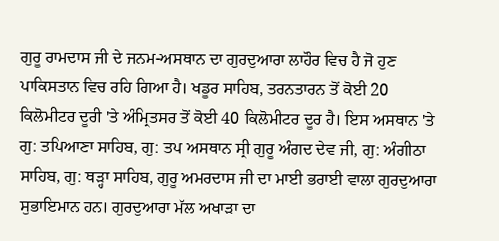ਗੁਰੂ ਰਾਮਦਾਸ ਜੀ ਦੇ ਜਨਮ-ਅਸਥਾਨ ਦਾ ਗੁਰਦੁਆਰਾ ਲਾਹੌਰ ਵਿਚ ਹੈ ਜੋ ਹੁਣ ਪਾਕਿਸਤਾਨ ਵਿਚ ਰਹਿ ਗਿਆ ਹੈ। ਖਡੂਰ ਸਾਹਿਬ, ਤਰਨਤਾਰਨ ਤੋਂ ਕੋਈ 20 ਕਿਲੋਮੀਟਰ ਦੂਰੀ 'ਤੇ ਅੰਮ੍ਰਿਤਸਰ ਤੋਂ ਕੋਈ 40 ਕਿਲੋਮੀਟਰ ਦੂਰ ਹੈ। ਇਸ ਅਸਥਾਨ 'ਤੇ ਗੁ: ਤਪਿਆਣਾ ਸਾਹਿਬ, ਗੁ: ਤਪ ਅਸਥਾਨ ਸ੍ਰੀ ਗੁਰੂ ਅੰਗਦ ਦੇਵ ਜੀ, ਗੁ: ਅੰਗੀਠਾ ਸਾਹਿਬ, ਗੁ: ਥੜ੍ਹਾ ਸਾਹਿਬ, ਗੁਰੂ ਅਮਰਦਾਸ ਜੀ ਦਾ ਮਾਈ ਭਰਾਈ ਵਾਲਾ ਗੁਰਦੁਆਰਾ ਸੁਭਾਇਮਾਨ ਹਨ। ਗੁਰਦੁਆਰਾ ਮੱਲ ਅਖਾੜਾ ਦਾ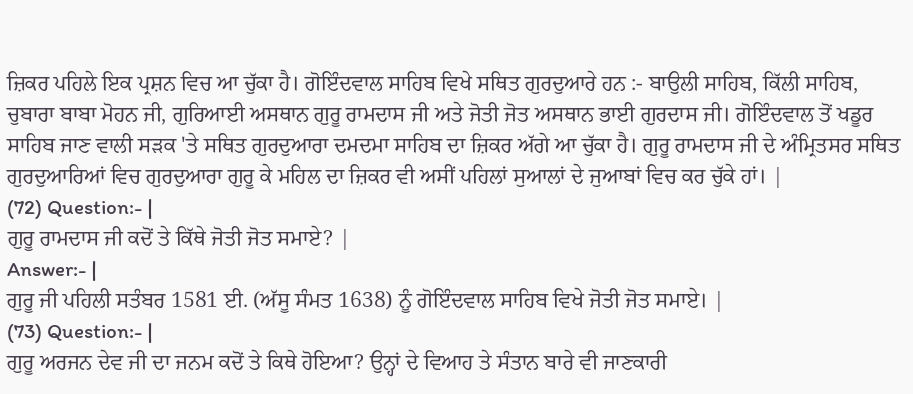ਜ਼ਿਕਰ ਪਹਿਲੇ ਇਕ ਪ੍ਰਸ਼ਨ ਵਿਚ ਆ ਚੁੱਕਾ ਹੈ। ਗੋਇੰਦਵਾਲ ਸਾਹਿਬ ਵਿਖੇ ਸਥਿਤ ਗੁਰਦੁਆਰੇ ਹਨ :- ਬਾਉਲੀ ਸਾਹਿਬ, ਕਿੱਲੀ ਸਾਹਿਬ, ਚੁਬਾਰਾ ਬਾਬਾ ਮੋਹਨ ਜੀ, ਗੁਰਿਆਈ ਅਸਥਾਨ ਗੁਰੂ ਰਾਮਦਾਸ ਜੀ ਅਤੇ ਜੋਤੀ ਜੋਤ ਅਸਥਾਨ ਭਾਈ ਗੁਰਦਾਸ ਜੀ। ਗੋਇੰਦਵਾਲ ਤੋਂ ਖਡੂਰ ਸਾਹਿਬ ਜਾਣ ਵਾਲੀ ਸੜਕ 'ਤੇ ਸਥਿਤ ਗੁਰਦੁਆਰਾ ਦਮਦਮਾ ਸਾਹਿਬ ਦਾ ਜ਼ਿਕਰ ਅੱਗੇ ਆ ਚੁੱਕਾ ਹੈ। ਗੁਰੂ ਰਾਮਦਾਸ ਜੀ ਦੇ ਅੰਮ੍ਰਿਤਸਰ ਸਥਿਤ ਗੁਰਦੁਆਰਿਆਂ ਵਿਚ ਗੁਰਦੁਆਰਾ ਗੁਰੂ ਕੇ ਮਹਿਲ ਦਾ ਜ਼ਿਕਰ ਵੀ ਅਸੀਂ ਪਹਿਲਾਂ ਸੁਆਲਾਂ ਦੇ ਜੁਆਬਾਂ ਵਿਚ ਕਰ ਚੁੱਕੇ ਹਾਂ। |
(72) Question:- |
ਗੁਰੂ ਰਾਮਦਾਸ ਜੀ ਕਦੋਂ ਤੇ ਕਿੱਥੇ ਜੋਤੀ ਜੋਤ ਸਮਾਏ? |
Answer:- |
ਗੁਰੂ ਜੀ ਪਹਿਲੀ ਸਤੰਬਰ 1581 ਈ. (ਅੱਸੂ ਸੰਮਤ 1638) ਨੂੰ ਗੋਇੰਦਵਾਲ ਸਾਹਿਬ ਵਿਖੇ ਜੋਤੀ ਜੋਤ ਸਮਾਏ। |
(73) Question:- |
ਗੁਰੂ ਅਰਜਨ ਦੇਵ ਜੀ ਦਾ ਜਨਮ ਕਦੋਂ ਤੇ ਕਿਥੇ ਹੋਇਆ? ਉਨ੍ਹਾਂ ਦੇ ਵਿਆਹ ਤੇ ਸੰਤਾਨ ਬਾਰੇ ਵੀ ਜਾਣਕਾਰੀ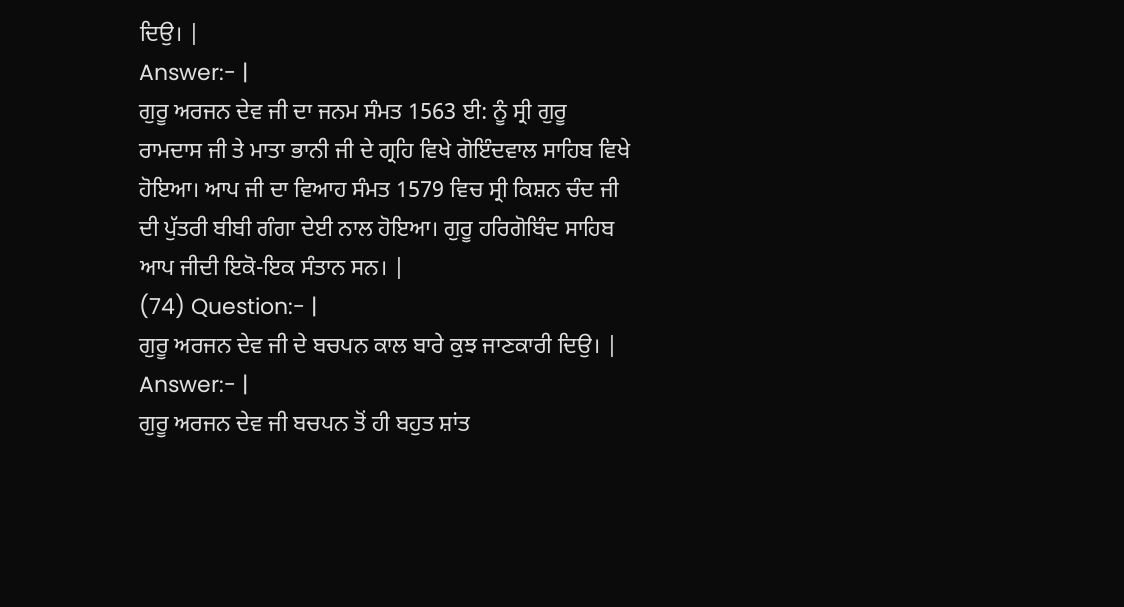ਦਿਉ। |
Answer:- |
ਗੁਰੂ ਅਰਜਨ ਦੇਵ ਜੀ ਦਾ ਜਨਮ ਸੰਮਤ 1563 ਈ: ਨੂੰ ਸ੍ਰੀ ਗੁਰੂ ਰਾਮਦਾਸ ਜੀ ਤੇ ਮਾਤਾ ਭਾਨੀ ਜੀ ਦੇ ਗ੍ਰਹਿ ਵਿਖੇ ਗੋਇੰਦਵਾਲ ਸਾਹਿਬ ਵਿਖੇ ਹੋਇਆ। ਆਪ ਜੀ ਦਾ ਵਿਆਹ ਸੰਮਤ 1579 ਵਿਚ ਸ੍ਰੀ ਕਿਸ਼ਨ ਚੰਦ ਜੀ ਦੀ ਪੁੱਤਰੀ ਬੀਬੀ ਗੰਗਾ ਦੇਈ ਨਾਲ ਹੋਇਆ। ਗੁਰੂ ਹਰਿਗੋਬਿੰਦ ਸਾਹਿਬ ਆਪ ਜੀਦੀ ਇਕੋ-ਇਕ ਸੰਤਾਨ ਸਨ। |
(74) Question:- |
ਗੁਰੂ ਅਰਜਨ ਦੇਵ ਜੀ ਦੇ ਬਚਪਨ ਕਾਲ ਬਾਰੇ ਕੁਝ ਜਾਣਕਾਰੀ ਦਿਉ। |
Answer:- |
ਗੁਰੂ ਅਰਜਨ ਦੇਵ ਜੀ ਬਚਪਨ ਤੋਂ ਹੀ ਬਹੁਤ ਸ਼ਾਂਤ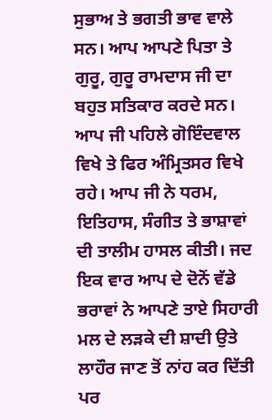ਸੁਭਾਅ ਤੇ ਭਗਤੀ ਭਾਵ ਵਾਲੇ ਸਨ। ਆਪ ਆਪਣੇ ਪਿਤਾ ਤੇ ਗੁਰੂ, ਗੁਰੂ ਰਾਮਦਾਸ ਜੀ ਦਾ ਬਹੁਤ ਸਤਿਕਾਰ ਕਰਦੇ ਸਨ। ਆਪ ਜੀ ਪਹਿਲੇ ਗੋਇੰਦਵਾਲ ਵਿਖੇ ਤੇ ਫਿਰ ਅੰਮ੍ਰਿਤਸਰ ਵਿਖੇ ਰਹੇ। ਆਪ ਜੀ ਨੇ ਧਰਮ, ਇਤਿਹਾਸ, ਸੰਗੀਤ ਤੇ ਭਾਸ਼ਾਵਾਂ ਦੀ ਤਾਲੀਮ ਹਾਸਲ ਕੀਤੀ। ਜਦ ਇਕ ਵਾਰ ਆਪ ਦੇ ਦੋਨੋਂ ਵੱਡੇ ਭਰਾਵਾਂ ਨੇ ਆਪਣੇ ਤਾਏ ਸਿਹਾਰੀ ਮਲ ਦੇ ਲੜਕੇ ਦੀ ਸ਼ਾਦੀ ਉਤੇ ਲਾਹੌਰ ਜਾਣ ਤੋਂ ਨਾਂਹ ਕਰ ਦਿੱਤੀ ਪਰ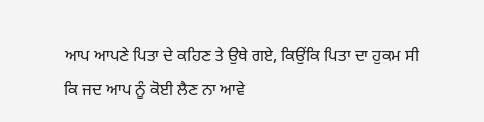ਆਪ ਆਪਣੇ ਪਿਤਾ ਦੇ ਕਹਿਣ ਤੇ ਉਥੇ ਗਏ, ਕਿਉਂਕਿ ਪਿਤਾ ਦਾ ਹੁਕਮ ਸੀ ਕਿ ਜਦ ਆਪ ਨੂੰ ਕੋਈ ਲੈਣ ਨਾ ਆਵੇ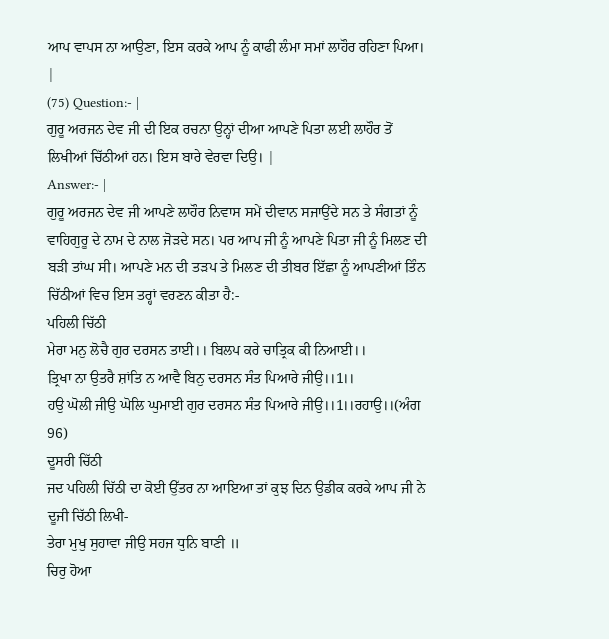ਆਪ ਵਾਪਸ ਨਾ ਆਉਣਾ, ਇਸ ਕਰਕੇ ਆਪ ਨੂੰ ਕਾਫੀ ਲੰਮਾ ਸਮਾਂ ਲਾਹੌਰ ਰਹਿਣਾ ਪਿਆ। |
(75) Question:- |
ਗੁਰੂ ਅਰਜਨ ਦੇਵ ਜੀ ਦੀ ਇਕ ਰਚਨਾ ਉਨ੍ਹਾਂ ਦੀਆ ਆਪਣੇ ਪਿਤਾ ਲਈ ਲਾਹੌਰ ਤੋਂ ਲਿਖੀਆਂ ਚਿੱਠੀਆਂ ਹਨ। ਇਸ ਬਾਰੇ ਵੇਰਵਾ ਦਿਉ। |
Answer:- |
ਗੁਰੂ ਅਰਜਨ ਦੇਵ ਜੀ ਆਪਣੇ ਲਾਹੌਰ ਨਿਵਾਸ ਸਮੇਂ ਦੀਵਾਨ ਸਜਾਉਂਦੇ ਸਨ ਤੇ ਸੰਗਤਾਂ ਨੂੰ ਵਾਹਿਗੁਰੂ ਦੇ ਨਾਮ ਦੇ ਨਾਲ ਜੋੜਦੇ ਸਨ। ਪਰ ਆਪ ਜੀ ਨੂੰ ਆਪਣੇ ਪਿਤਾ ਜੀ ਨੂੰ ਮਿਲਣ ਦੀ ਬੜੀ ਤਾਂਘ ਸੀ। ਆਪਣੇ ਮਨ ਦੀ ਤੜਪ ਤੇ ਮਿਲਣ ਦੀ ਤੀਬਰ ਇੱਛਾ ਨੂੰ ਆਪਣੀਆਂ ਤਿੰਨ ਚਿੱਠੀਆਂ ਵਿਚ ਇਸ ਤਰ੍ਹਾਂ ਵਰਣਨ ਕੀਤਾ ਹੈ:-
ਪਹਿਲੀ ਚਿੱਠੀ
ਮੇਰਾ ਮਨੁ ਲੋਚੈ ਗੁਰ ਦਰਸਨ ਤਾਈ।। ਬਿਲਪ ਕਰੇ ਚਾਤ੍ਰਿਕ ਕੀ ਨਿਆਈ।।
ਤ੍ਰਿਖਾ ਨਾ ਉਤਰੈ ਸ਼ਾਂਤਿ ਨ ਆਵੈ ਬਿਨੁ ਦਰਸਨ ਸੰਤ ਪਿਆਰੇ ਜੀਉ।।1।।
ਹਉ ਘੋਲੀ ਜੀਉ ਘੋਲਿ ਘੁਮਾਈ ਗੁਰ ਦਰਸਨ ਸੰਤ ਪਿਆਰੇ ਜੀਉ।।1।।ਰਹਾਉ।।(ਅੰਗ 96)
ਦੂਸਰੀ ਚਿੱਠੀ
ਜਦ ਪਹਿਲੀ ਚਿੱਠੀ ਦਾ ਕੋਈ ਉੱਤਰ ਨਾ ਆਇਆ ਤਾਂ ਕੁਝ ਦਿਨ ਉਡੀਕ ਕਰਕੇ ਆਪ ਜੀ ਨੇ ਦੂਜੀ ਚਿੱਠੀ ਲਿਖੀ-
ਤੇਰਾ ਮੁਖੁ ਸੁਹਾਵਾ ਜੀਉ ਸਹਜ ਧੁਨਿ ਬਾਣੀ ॥
ਚਿਰੁ ਹੋਆ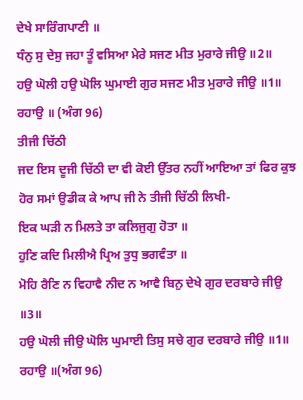ਦੇਖੇ ਸਾਰਿੰਗਪਾਣੀ ॥
ਧੰਨੁ ਸੁ ਦੇਸੁ ਜਹਾ ਤੂੰ ਵਸਿਆ ਮੇਰੇ ਸਜਣ ਮੀਤ ਮੁਰਾਰੇ ਜੀਉ ॥2॥
ਹਉ ਘੋਲੀ ਹਉ ਘੋਲਿ ਘੁਮਾਈ ਗੁਰ ਸਜਣ ਮੀਤ ਮੁਰਾਰੇ ਜੀਉ ॥1॥ ਰਹਾਉ ॥ (ਅੰਗ 96)
ਤੀਜੀ ਚਿੱਠੀ
ਜਦ ਇਸ ਦੂਜੀ ਚਿੱਠੀ ਦਾ ਵੀ ਕੋਈ ਉੱਤਰ ਨਹੀਂ ਆਇਆ ਤਾਂ ਫਿਰ ਕੁਝ ਹੋਰ ਸਮਾਂ ਉਡੀਕ ਕੇ ਆਪ ਜੀ ਨੇ ਤੀਜੀ ਚਿੱਠੀ ਲਿਖੀ-
ਇਕ ਘੜੀ ਨ ਮਿਲਤੇ ਤਾ ਕਲਿਜੁਗੁ ਹੋਤਾ ॥
ਹੁਣਿ ਕਦਿ ਮਿਲੀਐ ਪ੍ਰਿਅ ਤੁਧੁ ਭਗਵੰਤਾ ॥
ਮੋਹਿ ਰੈਣਿ ਨ ਵਿਹਾਵੈ ਨੀਦ ਨ ਆਵੈ ਬਿਨੁ ਦੇਖੇ ਗੁਰ ਦਰਬਾਰੇ ਜੀਉ ॥3॥
ਹਉ ਘੋਲੀ ਜੀਉ ਘੋਲਿ ਘੁਮਾਈ ਤਿਸੁ ਸਚੇ ਗੁਰ ਦਰਬਾਰੇ ਜੀਉ ॥1॥ ਰਹਾਉ ॥(ਅੰਗ 96)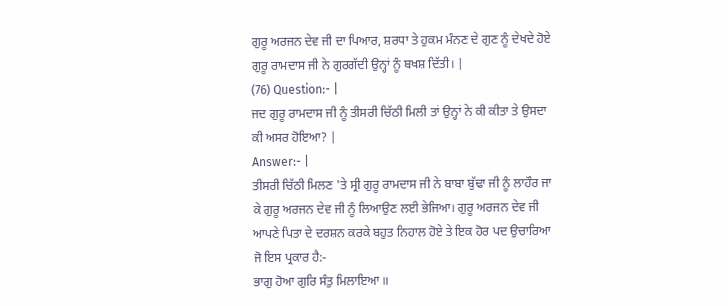ਗੁਰੂ ਅਰਜਨ ਦੇਵ ਜੀ ਦਾ ਪਿਆਰ, ਸ਼ਰਧਾ ਤੇ ਹੁਕਮ ਮੰਨਣ ਦੇ ਗੁਣ ਨੂੰ ਦੇਖਦੇ ਹੋਏ ਗੁਰੂ ਰਾਮਦਾਸ ਜੀ ਨੇ ਗੁਰਗੱਦੀ ਉਨ੍ਹਾਂ ਨੂੰ ਬਖਸ਼ ਦਿੱਤੀ। |
(76) Question:- |
ਜਦ ਗੁਰੂ ਰਾਮਦਾਸ ਜੀ ਨੂੰ ਤੀਸਰੀ ਚਿੱਠੀ ਮਿਲੀ ਤਾਂ ਉਨ੍ਹਾਂ ਨੇ ਕੀ ਕੀਤਾ ਤੇ ਉਸਦਾ ਕੀ ਅਸਰ ਹੋਇਆ? |
Answer:- |
ਤੀਸਰੀ ਚਿੱਠੀ ਮਿਲਣ 'ਤੇ ਸ੍ਰੀ ਗੁਰੂ ਰਾਮਦਾਸ ਜੀ ਨੇ ਬਾਬਾ ਬੁੱਢਾ ਜੀ ਨੂੰ ਲਾਹੌਰ ਜਾ ਕੇ ਗੁਰੂ ਅਰਜਨ ਦੇਵ ਜੀ ਨੂੰ ਲਿਆਉਣ ਲਈ ਭੇਜਿਆ। ਗੁਰੂ ਅਰਜਨ ਦੇਵ ਜੀ ਆਪਣੇ ਪਿਤਾ ਦੇ ਦਰਸ਼ਨ ਕਰਕੇ ਬਹੁਤ ਨਿਹਾਲ ਹੋਏ ਤੇ ਇਕ ਹੋਰ ਪਦ ਉਚਾਰਿਆ ਜੋ ਇਸ ਪ੍ਰਕਾਰ ਹੈ:-
ਭਾਗੁ ਹੋਆ ਗੁਰਿ ਸੰਤੁ ਮਿਲਾਇਆ ॥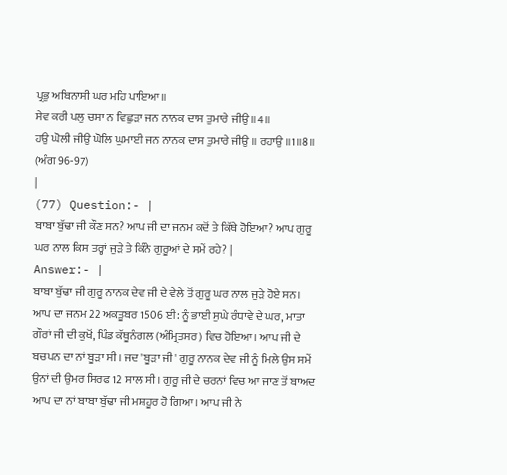ਪ੍ਰਭੁ ਅਬਿਨਾਸੀ ਘਰ ਮਹਿ ਪਾਇਆ॥
ਸੇਵ ਕਰੀ ਪਲੁ ਚਸਾ ਨ ਵਿਛੁੜਾ ਜਨ ਨਾਨਕ ਦਾਸ ਤੁਮਾਰੇ ਜੀਉ ॥4॥
ਹਉ ਘੋਲੀ ਜੀਉ ਘੋਲਿ ਘੁਮਾਈ ਜਨ ਨਾਨਕ ਦਾਸ ਤੁਮਾਰੇ ਜੀਉ ॥ ਰਹਾਉ ॥1॥8॥ (ਅੰਗ 96-97)
|
(77) Question:- |
ਬਾਬਾ ਬੁੱਢਾ ਜੀ ਕੌਣ ਸਨ? ਆਪ ਜੀ ਦਾ ਜਨਮ ਕਦੋਂ ਤੇ ਕਿੱਥੇ ਹੋਇਆ? ਆਪ ਗੁਰੂ ਘਰ ਨਾਲ ਕਿਸ ਤਰ੍ਹਾਂ ਜੁੜੇ ਤੇ ਕਿੰਨੇ ਗੁਰੂਆਂ ਦੇ ਸਮੇਂ ਰਹੇ? |
Answer:- |
ਬਾਬਾ ਬੁੱਢਾ ਜੀ ਗੁਰੂ ਨਾਨਕ ਦੇਵ ਜੀ ਦੇ ਵੇਲੇ ਤੋਂ ਗੁਰੂ ਘਰ ਨਾਲ ਜੁੜੇ ਹੋਏ ਸਨ। ਆਪ ਦਾ ਜਨਮ 22 ਅਕਤੂਬਰ 1506 ਈ: ਨੂੰ ਭਾਈ ਸੁਘੇ ਰੰਧਾਵੇ ਦੇ ਘਰ, ਮਾਤਾ ਗੌਰਾਂ ਜੀ ਦੀ ਕੁਖੋਂ, ਪਿੰਡ ਕੱਥੂਨੰਗਲ (ਅੰਮ੍ਰਿਤਸਰ) ਵਿਚ ਹੋਇਆ। ਆਪ ਜੀ ਦੇ ਬਚਪਨ ਦਾ ਨਾਂ ਬੂੜਾ ਸੀ। ਜਦ 'ਬੂੜਾ ਜੀ' ਗੁਰੂ ਨਾਨਕ ਦੇਵ ਜੀ ਨੂੰ ਮਿਲੇ ਉਸ ਸਮੇਂ ਉਨਾਂ ਦੀ ਉਮਰ ਸਿਰਫ 12 ਸਾਲ ਸੀ। ਗੁਰੂ ਜੀ ਦੇ ਚਰਨਾਂ ਵਿਚ ਆ ਜਾਣ ਤੋਂ ਬਾਅਦ ਆਪ ਦਾ ਨਾਂ ਬਾਬਾ ਬੁੱਢਾ ਜੀ ਮਸ਼ਹੂਰ ਹੋ ਗਿਆ। ਆਪ ਜੀ ਨੇ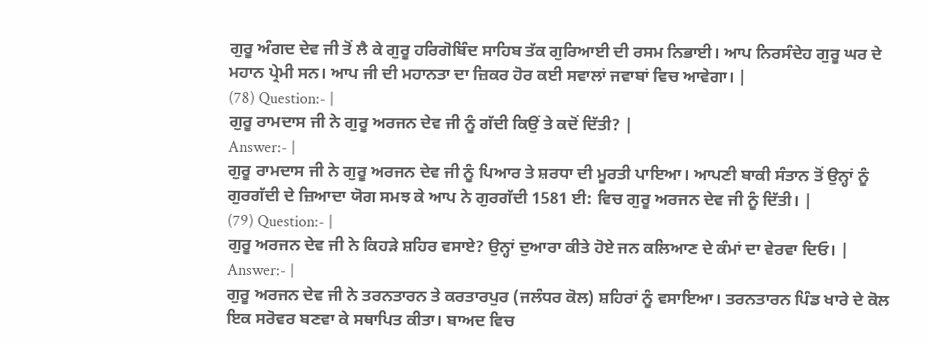ਗੁਰੂ ਅੰਗਦ ਦੇਵ ਜੀ ਤੋਂ ਲੈ ਕੇ ਗੁਰੂ ਹਰਿਗੋਬਿੰਦ ਸਾਹਿਬ ਤੱਕ ਗੁਰਿਆਈ ਦੀ ਰਸਮ ਨਿਭਾਈ। ਆਪ ਨਿਰਸੰਦੇਹ ਗੁਰੂ ਘਰ ਦੇ ਮਹਾਨ ਪ੍ਰੇਮੀ ਸਨ। ਆਪ ਜੀ ਦੀ ਮਹਾਨਤਾ ਦਾ ਜ਼ਿਕਰ ਹੋਰ ਕਈ ਸਵਾਲਾਂ ਜਵਾਬਾਂ ਵਿਚ ਆਵੇਗਾ। |
(78) Question:- |
ਗੁਰੂ ਰਾਮਦਾਸ ਜੀ ਨੇ ਗੁਰੂ ਅਰਜਨ ਦੇਵ ਜੀ ਨੂੰ ਗੱਦੀ ਕਿਉਂ ਤੇ ਕਦੋਂ ਦਿੱਤੀ? |
Answer:- |
ਗੁਰੂ ਰਾਮਦਾਸ ਜੀ ਨੇ ਗੁਰੂ ਅਰਜਨ ਦੇਵ ਜੀ ਨੂੰ ਪਿਆਰ ਤੇ ਸ਼ਰਧਾ ਦੀ ਮੂਰਤੀ ਪਾਇਆ। ਆਪਣੀ ਬਾਕੀ ਸੰਤਾਨ ਤੋਂ ਉਨ੍ਹਾਂ ਨੂੰ ਗੁਰਗੱਦੀ ਦੇ ਜ਼ਿਆਦਾ ਯੋਗ ਸਮਝ ਕੇ ਆਪ ਨੇ ਗੁਰਗੱਦੀ 1581 ਈ: ਵਿਚ ਗੁਰੂ ਅਰਜਨ ਦੇਵ ਜੀ ਨੂੰ ਦਿੱਤੀ। |
(79) Question:- |
ਗੁਰੂ ਅਰਜਨ ਦੇਵ ਜੀ ਨੇ ਕਿਹੜੇ ਸ਼ਹਿਰ ਵਸਾਏ? ਉਨ੍ਹਾਂ ਦੁਆਰਾ ਕੀਤੇ ਹੋਏ ਜਨ ਕਲਿਆਣ ਦੇ ਕੰਮਾਂ ਦਾ ਵੇਰਵਾ ਦਿਓ। |
Answer:- |
ਗੁਰੂ ਅਰਜਨ ਦੇਵ ਜੀ ਨੇ ਤਰਨਤਾਰਨ ਤੇ ਕਰਤਾਰਪੁਰ (ਜਲੰਧਰ ਕੋਲ) ਸ਼ਹਿਰਾਂ ਨੂੰ ਵਸਾਇਆ। ਤਰਨਤਾਰਨ ਪਿੰਡ ਖਾਰੇ ਦੇ ਕੋਲ ਇਕ ਸਰੋਵਰ ਬਣਵਾ ਕੇ ਸਥਾਪਿਤ ਕੀਤਾ। ਬਾਅਦ ਵਿਚ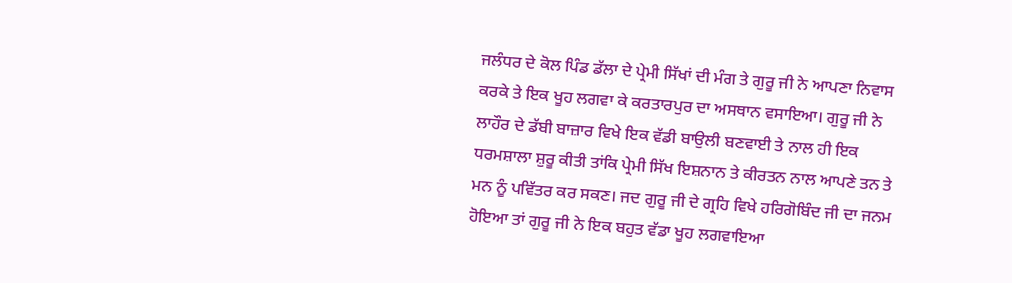ਜਲੰਧਰ ਦੇ ਕੋਲ ਪਿੰਡ ਡੱਲਾ ਦੇ ਪ੍ਰੇਮੀ ਸਿੱਖਾਂ ਦੀ ਮੰਗ ਤੇ ਗੁਰੂ ਜੀ ਨੇ ਆਪਣਾ ਨਿਵਾਸ ਕਰਕੇ ਤੇ ਇਕ ਖੂਹ ਲਗਵਾ ਕੇ ਕਰਤਾਰਪੁਰ ਦਾ ਅਸਥਾਨ ਵਸਾਇਆ। ਗੁਰੂ ਜੀ ਨੇ ਲਾਹੌਰ ਦੇ ਡੱਬੀ ਬਾਜ਼ਾਰ ਵਿਖੇ ਇਕ ਵੱਡੀ ਬਾਉਲੀ ਬਣਵਾਈ ਤੇ ਨਾਲ ਹੀ ਇਕ ਧਰਮਸ਼ਾਲਾ ਸ਼ੁਰੂ ਕੀਤੀ ਤਾਂਕਿ ਪ੍ਰੇਮੀ ਸਿੱਖ ਇਸ਼ਨਾਨ ਤੇ ਕੀਰਤਨ ਨਾਲ ਆਪਣੇ ਤਨ ਤੇ ਮਨ ਨੂੰ ਪਵਿੱਤਰ ਕਰ ਸਕਣ। ਜਦ ਗੁਰੂ ਜੀ ਦੇ ਗ੍ਰਹਿ ਵਿਖੇ ਹਰਿਗੋਬਿੰਦ ਜੀ ਦਾ ਜਨਮ ਹੋਇਆ ਤਾਂ ਗੁਰੂ ਜੀ ਨੇ ਇਕ ਬਹੁਤ ਵੱਡਾ ਖੂਹ ਲਗਵਾਇਆ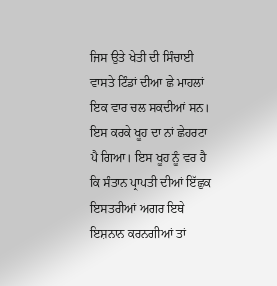ਜਿਸ ਉਤੇ ਖੇਤੀ ਦੀ ਸਿੰਚਾਈ ਵਾਸਤੇ ਟਿੰਡਾਂ ਦੀਆ ਛੇ ਮਾਹਲਾਂ ਇਕ ਵਾਰ ਚਲ ਸਕਦੀਆਂ ਸਨ। ਇਸ ਕਰਕੇ ਖੂਹ ਦਾ ਨਾਂ ਛੇਹਰਟਾ ਪੈ ਗਿਆ। ਇਸ ਖੂਹ ਨੂੰ ਵਰ ਹੈ ਕਿ ਸੰਤਾਨ ਪ੍ਰਾਪਤੀ ਦੀਆਂ ਇੱਛੁਕ ਇਸਤਰੀਆਂ ਅਗਰ ਇਥੇ ਇਸ਼ਨਾਨ ਕਰਨਗੀਆਂ ਤਾਂ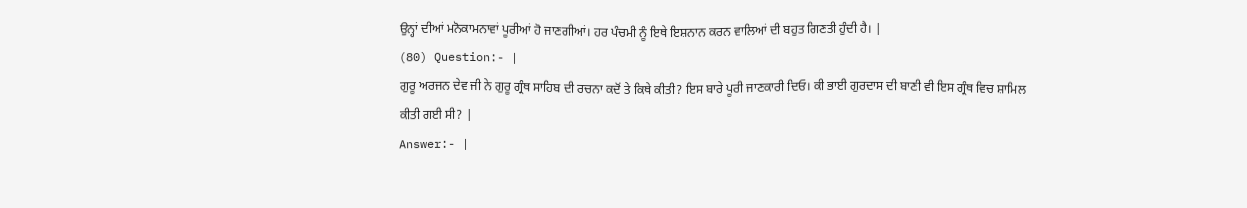ਉਨ੍ਹਾਂ ਦੀਆਂ ਮਨੋਕਾਮਨਾਵਾਂ ਪੂਰੀਆਂ ਹੋ ਜਾਣਗੀਆਂ। ਹਰ ਪੰਚਮੀ ਨੂੰ ਇਥੇ ਇਸ਼ਨਾਨ ਕਰਨ ਵਾਲਿਆਂ ਦੀ ਬਹੁਤ ਗਿਣਤੀ ਹੁੰਦੀ ਹੈ। |
(80) Question:- |
ਗੁਰੂ ਅਰਜਨ ਦੇਵ ਜੀ ਨੇ ਗੁਰੂ ਗ੍ਰੰਥ ਸਾਹਿਬ ਦੀ ਰਚਨਾ ਕਦੋਂ ਤੇ ਕਿਥੇ ਕੀਤੀ? ਇਸ ਬਾਰੇ ਪੂਰੀ ਜਾਣਕਾਰੀ ਦਿਓ। ਕੀ ਭਾਈ ਗੁਰਦਾਸ ਦੀ ਬਾਣੀ ਵੀ ਇਸ ਗ੍ਰੰਥ ਵਿਚ ਸ਼ਾਮਿਲ ਕੀਤੀ ਗਈ ਸੀ? |
Answer:- |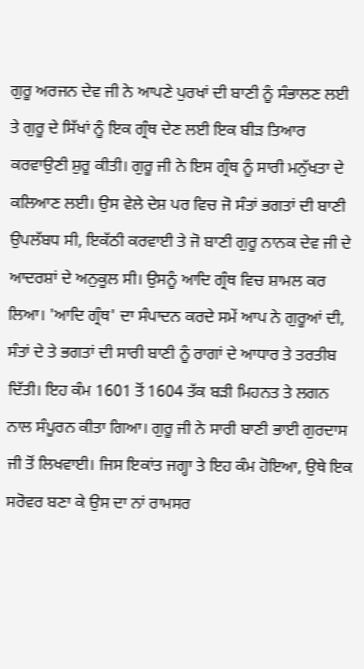ਗੁਰੂ ਅਰਜਨ ਦੇਵ ਜੀ ਨੇ ਆਪਣੇ ਪੁਰਖਾਂ ਦੀ ਬਾਣੀ ਨੂੰ ਸੰਭਾਲਣ ਲਈ ਤੇ ਗੁਰੂ ਦੇ ਸਿੱਖਾਂ ਨੂੰ ਇਕ ਗ੍ਰੰਥ ਦੇਣ ਲਈ ਇਕ ਬੀੜ ਤਿਆਰ ਕਰਵਾਉਣੀ ਸ਼ੁਰੂ ਕੀਤੀ। ਗੁਰੂ ਜੀ ਨੇ ਇਸ ਗ੍ਰੰਥ ਨੂੰ ਸਾਰੀ ਮਨੁੱਖਤਾ ਦੇ ਕਲਿਆਣ ਲਈ। ਉਸ ਵੇਲੇ ਦੇਸ਼ ਪਰ ਵਿਚ ਜੋ ਸੰਤਾਂ ਭਗਤਾਂ ਦੀ ਬਾਣੀ ਉਪਲੱਬਧ ਸੀ, ਇਕੱਠੀ ਕਰਵਾਈ ਤੇ ਜੋ ਬਾਣੀ ਗੁਰੂ ਨਾਨਕ ਦੇਵ ਜੀ ਦੇ ਆਦਰਸ਼ਾਂ ਦੇ ਅਨੁਕੂਲ ਸੀ। ਉਸਨੂੰ ਆਦਿ ਗ੍ਰੰਥ ਵਿਚ ਸ਼ਾਮਲ ਕਰ ਲਿਆ। 'ਆਦਿ ਗ੍ਰੰਥ' ਦਾ ਸੰਪਾਦਨ ਕਰਦੇ ਸਮੇਂ ਆਪ ਨੇ ਗੁਰੂਆਂ ਦੀ, ਸੰਤਾਂ ਦੇ ਤੇ ਭਗਤਾਂ ਦੀ ਸਾਰੀ ਬਾਣੀ ਨੂੰ ਰਾਗਾਂ ਦੇ ਆਧਾਰ ਤੇ ਤਰਤੀਬ ਦਿੱਤੀ। ਇਹ ਕੰਮ 1601 ਤੋਂ 1604 ਤੱਕ ਬੜੀ ਮਿਹਨਤ ਤੇ ਲਗਨ ਨਾਲ ਸੰਪੂਰਨ ਕੀਤਾ ਗਿਆ। ਗੁਰੂ ਜੀ ਨੇ ਸਾਰੀ ਬਾਣੀ ਭਾਈ ਗੁਰਦਾਸ ਜੀ ਤੋਂ ਲਿਖਵਾਈ। ਜਿਸ ਇਕਾਂਤ ਜਗ੍ਹਾ ਤੇ ਇਹ ਕੰਮ ਹੋਇਆ, ਉਥੇ ਇਕ ਸਰੋਵਰ ਬਣਾ ਕੇ ਉਸ ਦਾ ਨਾਂ ਰਾਮਸਰ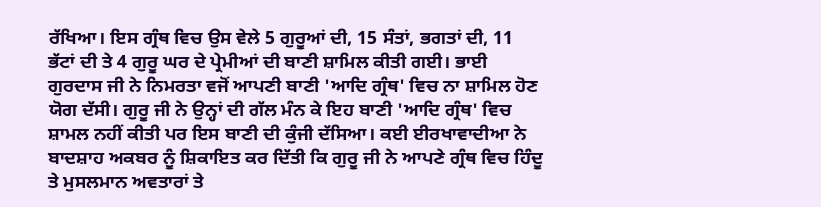ਰੱਖਿਆ। ਇਸ ਗ੍ਰੰਥ ਵਿਚ ਉਸ ਵੇਲੇ 5 ਗੁਰੂਆਂ ਦੀ, 15 ਸੰਤਾਂ, ਭਗਤਾਂ ਦੀ, 11 ਭੱਟਾਂ ਦੀ ਤੇ 4 ਗੁਰੂ ਘਰ ਦੇ ਪ੍ਰੇਮੀਆਂ ਦੀ ਬਾਣੀ ਸ਼ਾਮਿਲ ਕੀਤੀ ਗਈ। ਭਾਈ ਗੁਰਦਾਸ ਜੀ ਨੇ ਨਿਮਰਤਾ ਵਜੋਂ ਆਪਣੀ ਬਾਣੀ 'ਆਦਿ ਗ੍ਰੰਥ' ਵਿਚ ਨਾ ਸ਼ਾਮਿਲ ਹੋਣ ਯੋਗ ਦੱਸੀ। ਗੁਰੂ ਜੀ ਨੇ ਉਨ੍ਹਾਂ ਦੀ ਗੱਲ ਮੰਨ ਕੇ ਇਹ ਬਾਣੀ 'ਆਦਿ ਗ੍ਰੰਥ' ਵਿਚ ਸ਼ਾਮਲ ਨਹੀਂ ਕੀਤੀ ਪਰ ਇਸ ਬਾਣੀ ਦੀ ਕੁੰਜੀ ਦੱਸਿਆ। ਕਈ ਈਰਖਾਵਾਦੀਆ ਨੇ ਬਾਦਸ਼ਾਹ ਅਕਬਰ ਨੂੰ ਸ਼ਿਕਾਇਤ ਕਰ ਦਿੱਤੀ ਕਿ ਗੁਰੂ ਜੀ ਨੇ ਆਪਣੇ ਗ੍ਰੰਥ ਵਿਚ ਹਿੰਦੂ ਤੇ ਮੁਸਲਮਾਨ ਅਵਤਾਰਾਂ ਤੇ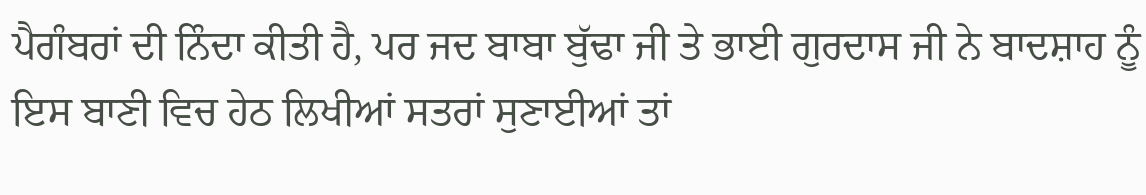ਪੈਗੰਬਰਾਂ ਦੀ ਨਿੰਦਾ ਕੀਤੀ ਹੈ, ਪਰ ਜਦ ਬਾਬਾ ਬੁੱਢਾ ਜੀ ਤੇ ਭਾਈ ਗੁਰਦਾਸ ਜੀ ਨੇ ਬਾਦਸ਼ਾਹ ਨੂੰ ਇਸ ਬਾਣੀ ਵਿਚ ਹੇਠ ਲਿਖੀਆਂ ਸਤਰਾਂ ਸੁਣਾਈਆਂ ਤਾਂ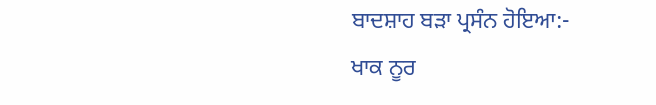ਬਾਦਸ਼ਾਹ ਬੜਾ ਪ੍ਰਸੰਨ ਹੋਇਆ:-
ਖਾਕ ਨੂਰ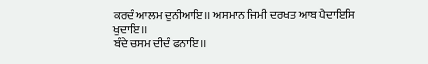ਕਰਦੰ ਆਲਮ ਦੁਨੀਆਇ।। ਅਸਮਾਨ ਜਿਮੀ ਦਰਖਤ ਆਬ ਪੈਦਾਇਸਿ ਖੁਦਾਇ।।
ਬੰਦੇ ਚਸਮ ਦੀਦੰ ਫਨਾਇ।।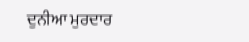ਦੁਨੀਆ ਮੁਰਦਾਰ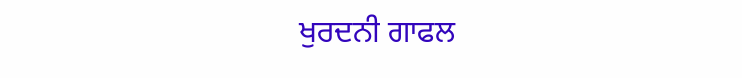ਖੁਰਦਨੀ ਗਾਫਲ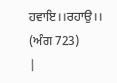ਹਵਾਇ।।ਰਹਾਉ।। (ਅੰਗ 723)
|